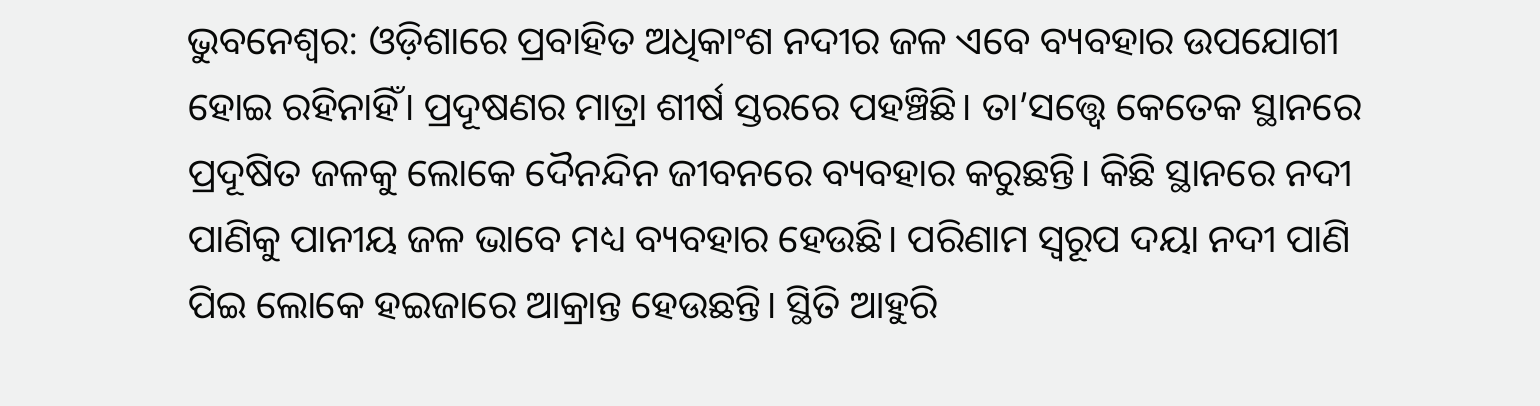ଭୁବନେଶ୍ବର: ଓଡ଼ିଶାରେ ପ୍ରବାହିତ ଅଧିକାଂଶ ନଦୀର ଜଳ ଏବେ ବ୍ୟବହାର ଉପଯୋଗୀ ହୋଇ ରହିନାହିଁ। ପ୍ରଦୂଷଣର ମାତ୍ରା ଶୀର୍ଷ ସ୍ତରରେ ପହଞ୍ଚିଛି। ତା’ସତ୍ତ୍ବେ କେତେକ ସ୍ଥାନରେ ପ୍ରଦୂଷିତ ଜଳକୁ ଲୋକେ ଦୈନନ୍ଦିନ ଜୀବନରେ ବ୍ୟବହାର କରୁଛନ୍ତି। କିଛି ସ୍ଥାନରେ ନଦୀ ପାଣିକୁ ପାନୀୟ ଜଳ ଭାବେ ମଧ୍ୟ ବ୍ୟବହାର ହେଉଛି। ପରିଣାମ ସ୍ବରୂପ ଦୟା ନଦୀ ପାଣି ପିଇ ଲୋକେ ହଇଜାରେ ଆକ୍ରାନ୍ତ ହେଉଛନ୍ତି। ସ୍ଥିତି ଆହୁରି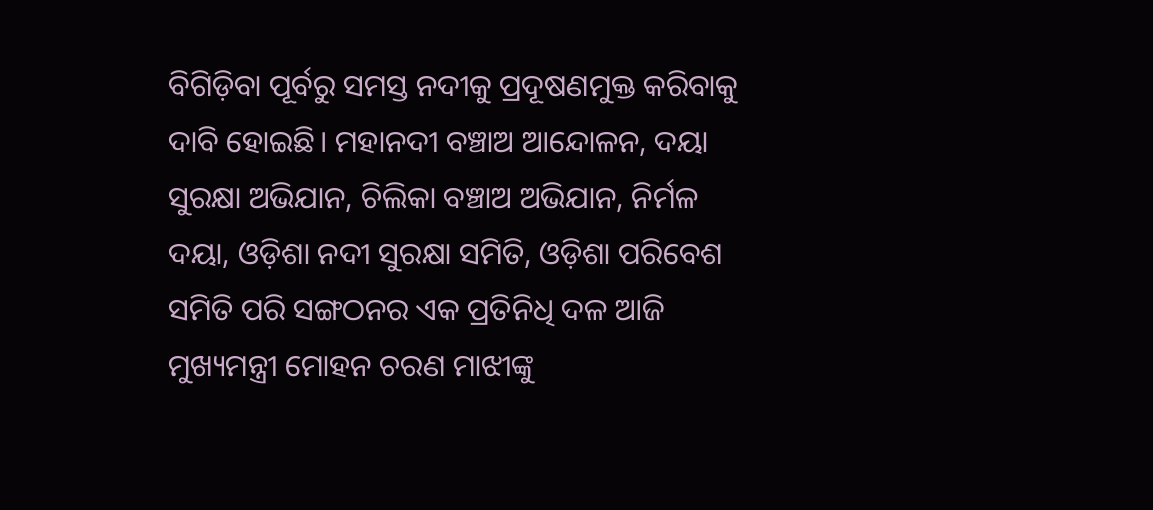ବିଗିଡ଼ିବା ପୂର୍ବରୁ ସମସ୍ତ ନଦୀକୁ ପ୍ରଦୂଷଣମୁକ୍ତ କରିବାକୁ ଦାବି ହୋଇଛି। ମହାନଦୀ ବଞ୍ଚାଅ ଆନ୍ଦୋଳନ, ଦୟା ସୁରକ୍ଷା ଅଭିଯାନ, ଚିଲିକା ବଞ୍ଚାଅ ଅଭିଯାନ, ନିର୍ମଳ ଦୟା, ଓଡ଼ିଶା ନଦୀ ସୁରକ୍ଷା ସମିତି, ଓଡ଼ିଶା ପରିବେଶ ସମିତି ପରି ସଙ୍ଗଠନର ଏକ ପ୍ରତିନିଧି ଦଳ ଆଜି ମୁଖ୍ୟମନ୍ତ୍ରୀ ମୋହନ ଚରଣ ମାଝୀଙ୍କୁ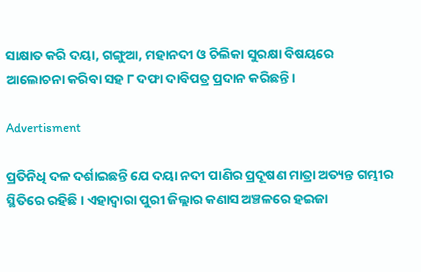ସାକ୍ଷାତ କରି ଦୟା, ଗଙ୍ଗୁଆ, ମହାନଦୀ ଓ ଚିଲିକା ସୁରକ୍ଷା ବିଷୟରେ ଆଲୋଚନା କରିବା ସହ ୮ ଦଫା ଦାବିପତ୍ର ପ୍ରଦାନ କରିଛନ୍ତି।

Advertisment

ପ୍ରତିନିଧି ଦଳ ଦର୍ଶାଇଛନ୍ତି ଯେ ଦୟା ନଦୀ ପାଣିର ପ୍ରଦୂଷଣ ମାତ୍ରା ଅତ୍ୟନ୍ତ ଗମ୍ଭୀର ସ୍ଥିତିରେ ରହିଛି। ଏହାଦ୍ବାରା ପୁରୀ ଜିଲ୍ଲାର କଣାସ ଅଞ୍ଚଳରେ ହଇଜା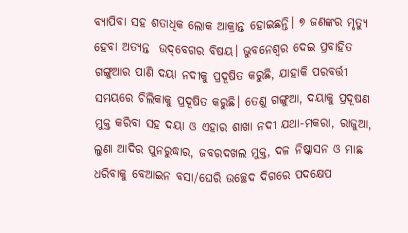ବ୍ୟାପିବା ସହ ଶତାଧିକ ଲୋକ ଆକ୍ରାନ୍ତ ହୋଇଛନ୍ତି। ୭ ଜଣଙ୍କର ମୃତ୍ୟୁ ହେବା ଅତ୍ୟନ୍ତ  ଉଦ୍‌ବେଗର ବିଷୟ। ଭୁବନେଶ୍ବର ଦେଇ ପ୍ରବାହିତ ଗଙ୍ଗୁଆର ପାଣି ଦୟା ନଦୀକୁ ପ୍ରଦୂଷିତ କରୁଛି, ଯାହାକି ପରବର୍ତ୍ତୀ ସମୟରେ ଚିଲିକାକୁ ପ୍ରଦୂଷିତ କରୁଛି। ତେଣୁ ଗଙ୍ଗୁଆ, ଦୟାକୁ ପ୍ରଦୂଷଣ ମୁକ୍ତ କରିବା ସହ ଦୟା ଓ ଏହାର ଶାଖା ନଦୀ ଯଥା-ମକରା, ରାଜୁଆ, ଲୁଣା ଆଦିର ପୁନରୁଦ୍ଧାର, ଜବରଦଖଲ ମୁକ୍ତ, ଦଳ ନିଷ୍କାସନ ଓ ମାଛ ଧରିବାକୁ ବେଆଇନ ବସା/ଘେରି ଉଚ୍ଛେଦ ଦିଗରେ ପଦକ୍ଷେପ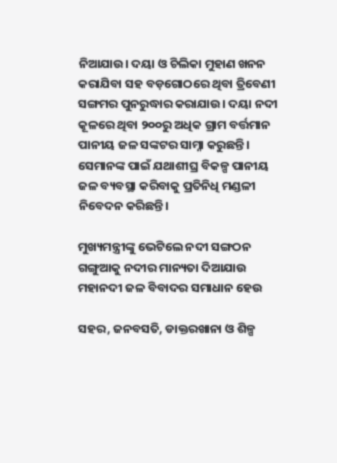ନିଆଯାଉ। ଦୟା ଓ ଚିଲିକା ମୁହାଣ ଖନନ କରାଯିବା ସହ ବଡ଼ଗୋଠରେ ଥିବା ତ୍ରିବେଣୀ ସଙ୍ଗମର ପୁନରୁଦ୍ଧାର କରାଯାଉ। ଦୟା ନଦୀ କୂଳରେ ଥିବା ୨୦୦ରୁ ଅଧିକ ଗ୍ରାମ ବର୍ତ୍ତମାନ ପାନୀୟ ଜଳ ସଙ୍କଟର ସାମ୍ନା କରୁଛନ୍ତି। ସେମାନଙ୍କ ପାଇଁ ଯଥାଶୀଘ୍ର ବିକଳ୍ପ ପାନୀୟ ଜଳ ବ୍ୟବସ୍ଥା କରିବାକୁ ପ୍ରତିନିଧି ମଣ୍ଡଳୀ ନିବେଦନ କରିଛନ୍ତି।

ମୁଖ୍ୟମନ୍ତ୍ରୀଙ୍କୁ ଭେଟିଲେ ନଦୀ ସଙ୍ଗଠନ
ଗଙ୍ଗୁଆକୁ ନଦୀର ମାନ୍ୟତା ଦିଆଯାଉ
ମହାନଦୀ ଜଳ ବିବାଦର ସମାଧାନ ହେଉ

ସହର, ଜନବସତି, ଡାକ୍ତରଖାନା ଓ ଶିଳ୍ପ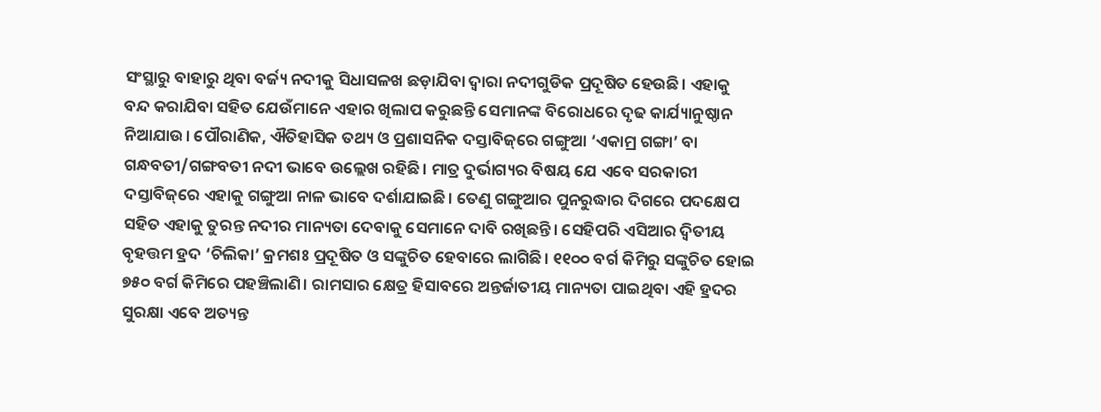ସଂସ୍ଥାରୁ ବାହାରୁ ଥିବା ବର୍ଜ୍ୟ ନଦୀକୁ ସିଧାସଳଖ ଛଡ଼ାଯିବା ଦ୍ବାରା ନଦୀଗୁଡିକ ପ୍ରଦୂଷିତ ହେଉଛି। ଏହାକୁ ବନ୍ଦ କରାଯିବା ସହିତ ଯେଉଁମାନେ ଏହାର ଖିଲାପ କରୁଛନ୍ତି ସେମାନଙ୍କ ବିରୋଧରେ ଦୃଢ କାର୍ଯ୍ୟାନୁଷ୍ଠାନ ନିଆଯାଉ। ପୌରାଣିକ, ଐତିହାସିକ ତଥ୍ୟ ଓ ପ୍ରଶାସନିକ ଦସ୍ତାବିଜ୍‌ରେ ଗଙ୍ଗୁଆ ‘ଏକାମ୍ର ଗଙ୍ଗା’ ବା ଗନ୍ଧବତୀ/ଗଙ୍ଗବତୀ ନଦୀ ଭାବେ ଉଲ୍ଲେଖ ରହିଛି। ମାତ୍ର ଦୁର୍ଭାଗ୍ୟର ବିଷୟ ଯେ ଏବେ ସରକାରୀ ଦସ୍ତାବିଜ୍‌ରେ ଏହାକୁ ଗଙ୍ଗୁଆ ନାଳ ଭାବେ ଦର୍ଶାଯାଇଛି। ତେଣୁ ଗଙ୍ଗୁଆର ପୁନରୁଦ୍ଧାର ଦିଗରେ ପଦକ୍ଷେପ ସହିତ ଏହାକୁ ତୁରନ୍ତ ନଦୀର ମାନ୍ୟତା ଦେବାକୁ ସେମାନେ ଦାବି ରଖିଛନ୍ତି। ସେହିପରି ଏସିଆର ଦ୍ବିତୀୟ ବୃହତ୍ତମ ହ୍ରଦ ‘ଚିଲିକା’ କ୍ରମଶଃ ପ୍ରଦୂଷିତ ଓ ସଙ୍କୁଚିତ ହେବାରେ ଲାଗିଛି। ୧୧୦୦ ବର୍ଗ କିମିରୁ ସଙ୍କୁଚିତ ହୋଇ ୭୫୦ ବର୍ଗ କିମିରେ ପହଞ୍ଚିଲାଣି। ରାମସାର କ୍ଷେତ୍ର ହିସାବରେ ଅନ୍ତର୍ଜାତୀୟ ମାନ୍ୟତା ପାଇଥିବା ଏହି ହ୍ରଦର ସୁରକ୍ଷା ଏବେ ଅତ୍ୟନ୍ତ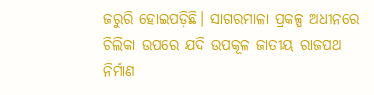ଜରୁରି ହୋଇପଡ଼ିଛି। ସାଗରମାଳା ପ୍ରକଳ୍ପ ଅଧୀନରେ ଚିଲିକା ଉପରେ ଯଦି ଉପକୂଳ ଜାତୀୟ ରାଜପଥ ନିର୍ମାଣ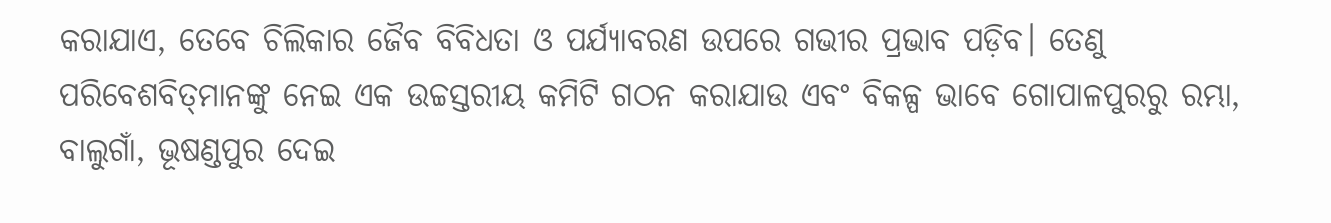କରାଯାଏ, ତେବେ ଚିଲିକାର ଜୈବ ବିବିଧତା ଓ ପର୍ଯ୍ୟାବରଣ ଉପରେ ଗଭୀର ପ୍ରଭାବ ପଡ଼ିବ। ତେଣୁ ପରିବେଶବିତ୍‌ମାନଙ୍କୁ ନେଇ ଏକ ଉଚ୍ଚସ୍ତରୀୟ କମିଟି ଗଠନ କରାଯାଉ ଏବଂ ବିକଳ୍ପ ଭାବେ ଗୋପାଳପୁରରୁ ରମ୍ଭା, ବାଲୁଗାଁ, ଭୂଷଣ୍ଡପୁର ଦେଇ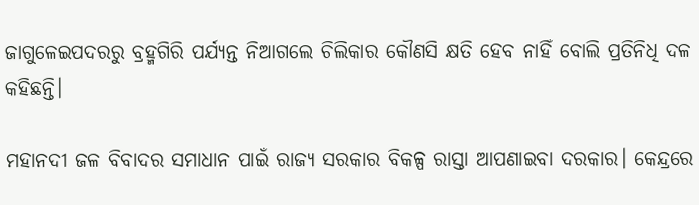ଜାଗୁଳେଇପଦରରୁ ବ୍ରହ୍ମଗିରି ପର୍ଯ୍ୟନ୍ତ ନିଆଗଲେ ଚିଲିକାର କୌଣସି କ୍ଷତି ହେବ ନାହିଁ ବୋଲି ପ୍ରତିନିଧି ଦଳ କହିଛନ୍ତି।

ମହାନଦୀ ଜଳ ବିବାଦର ସମାଧାନ ପାଇଁ ରାଜ୍ୟ ସରକାର ବିକଳ୍ପ ରାସ୍ତା ଆପଣାଇବା ଦରକାର। କେନ୍ଦ୍ରରେ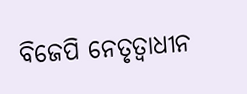ବିଜେପି ନେତୃତ୍ବାଧୀନ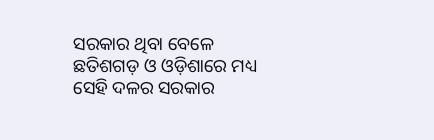ସରକାର ଥିବା ବେଳେ ଛତିଶଗଡ଼ ଓ ଓଡ଼ିଶାରେ ମଧ୍ୟ ସେହି ଦଳର ସରକାର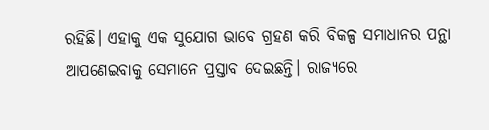ରହିଛି। ଏହାକୁ ଏକ ସୁଯୋଗ ଭାବେ ଗ୍ରହଣ କରି ବିକଳ୍ପ ସମାଧାନର ପନ୍ଥା ଆପଣେଇବାକୁ ସେମାନେ ପ୍ରସ୍ତାବ ଦେଇଛନ୍ତି। ରାଜ୍ୟରେ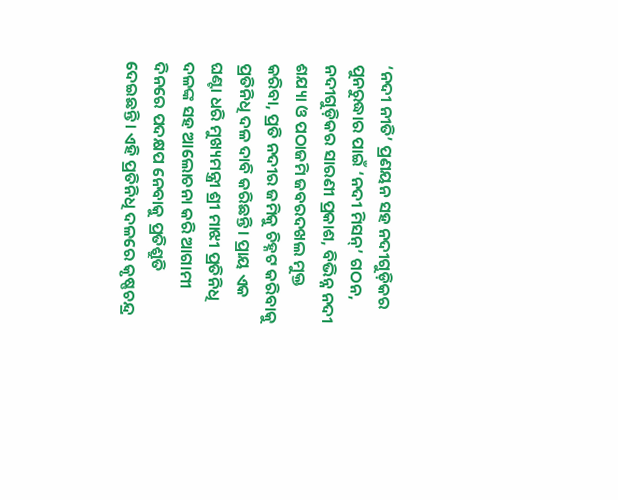‘ନଦୀ ନୀତି’ ପ୍ରଣୟନ ସହ ନଦୀଗୁଡ଼ିକର ପୁନରୁଦ୍ଧାର ପାଇଁ ‘ନଦୀ ମିସନ୍‌’ ଗଠନ, ନଦୀଗୁଡ଼ିକର ସାରଣୀ ପ୍ରକାଶ, ବିଭିନ୍ନ ନଦୀ ଶଯ୍ୟା ଓ ପଠାଜମି ଜବରଦଖଲ ମୁକ୍ତ କରିବା, ପ୍ରତି ନଦୀର ଜମିକୁ ଚିହ୍ନଟ କରିବାକୁ ପ୍ରତିନିଧି ଦଳ ଦାବି କରିଛନ୍ତି। ପ୍ରାୟ ଏକ ଘଣ୍ଟା ଧରି ମୁଖ୍ୟମନ୍ତ୍ରୀ ଶ୍ରୀ ମାଝୀ ପ୍ରତିନିଧି ଦଳଙ୍କ ସହ ଆଲୋଚନା କରି ଆଗାମୀ ଦିନରେ ପଦକ୍ଷପ ନେବାକୁ ପ୍ରତିଶ୍ରୁତି ଦେଇଛନ୍ତି। ଏହି ପ୍ରତିନିଧି ଦଳରେ କୃଷ୍ଣଚନ୍ଦ୍ର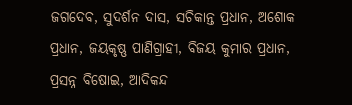ଜଗଦେବ, ସୁଦର୍ଶନ ଦାସ, ସଚିକାନ୍ତ ପ୍ରଧାନ, ଅଶୋକ ପ୍ରଧାନ, ଜୟକୃଷ୍ଣ ପାଣିଗ୍ରାହୀ, ବିଜୟ କୁମାର ପ୍ରଧାନ, ପ୍ରସନ୍ନ ବିଷୋଇ, ଆଦିକନ୍ଦ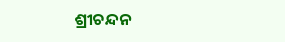ଶ୍ରୀଚନ୍ଦନ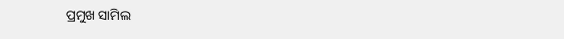ପ୍ରମୁଖ ସାମିଲ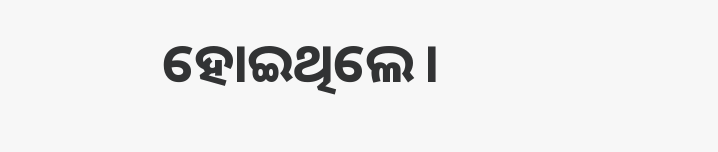ହୋଇଥିଲେ।